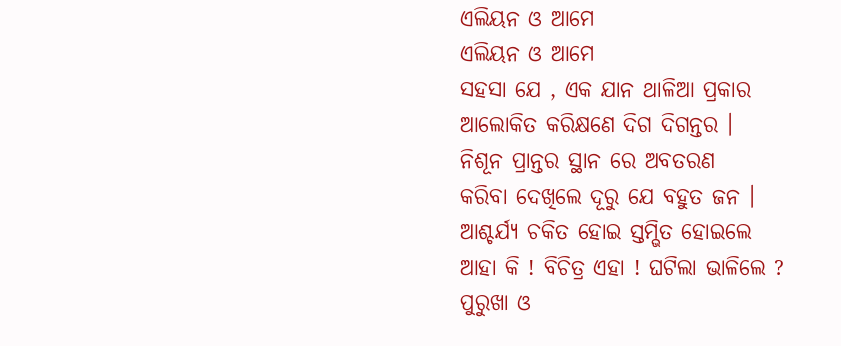ଏଲିୟନ ଓ ଆମେ
ଏଲିୟନ ଓ ଆମେ
ସହସା ଯେ , ଏକ ଯାନ ଥାଳିଆ ପ୍ରକାର
ଆଲୋକିତ କରିକ୍ଷଣେ ଦିଗ ଦିଗନ୍ତର ।
ନିଶୂନ ପ୍ରାନ୍ତର ସ୍ଥାନ ରେ ଅବତରଣ
କରିବା ଦେଖିଲେ ଦୂରୁ ଯେ ବହୁତ ଜନ ।
ଆଶ୍ଚର୍ଯ୍ଯ ଚକିତ ହୋଇ ସ୍ତମ୍ଭିତ ହୋଇଲେ
ଆହା କି ! ବିଚିତ୍ର ଏହା ! ଘଟିଲା ଭାଳିଲେ ?
ପୁରୁଖା ଓ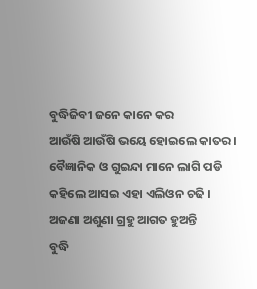ବୁଦ୍ଧିଜିବୀ ଜନେ କାନେ କର
ଆଉଁଷି ଆଉଁଷି ଭୟେ ହୋଇଲେ କାତର ।
ବୈଜ୍ଞାନିକ ଓ ଗୁଇନ୍ଦା ମାନେ ଲାଗି ପଡି
କହିଲେ ଆସଇ ଏହା ଏଲିଓନ ଚଢି ।
ଅଜଣା ଅଶୁଣା ଗ୍ରହୁ ଆଗତ ହୁଅନ୍ତି
ବୁଦ୍ଧି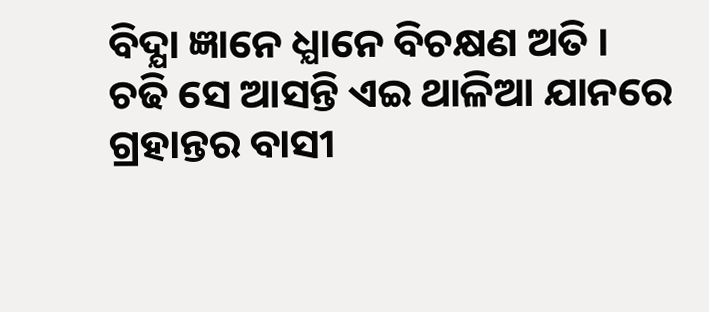ବିଦ୍ଯା ଜ୍ଞାନେ ଧ୍ଯାନେ ବିଚକ୍ଷଣ ଅତି ।
ଚଢି ସେ ଆସନ୍ତି ଏଇ ଥାଳିଆ ଯାନରେ
ଗ୍ରହାନ୍ତର ବାସୀ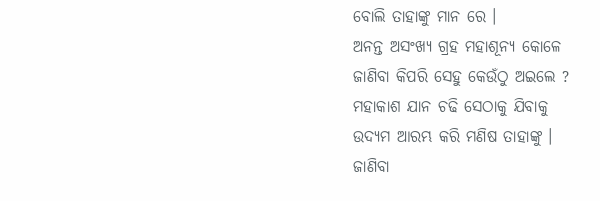ବୋଲି ତାହାଙ୍କୁ ମାନ ରେ ।
ଅନନ୍ତ ଅସଂଖ୍ଯ ଗ୍ରହ ମହାଶୂନ୍ଯ କୋଳେ
ଜାଣିବା କିପରି ସେହୁ କେଉଁଠୁ ଅଇଲେ ?
ମହାକାଶ ଯାନ ଚଢି ସେଠାକୁ ଯିବାକୁ
ଉଦ୍ଯମ ଆରମ୍ଭ କରି ମଣିଷ ତାହାଙ୍କୁ ।
ଜାଣିବା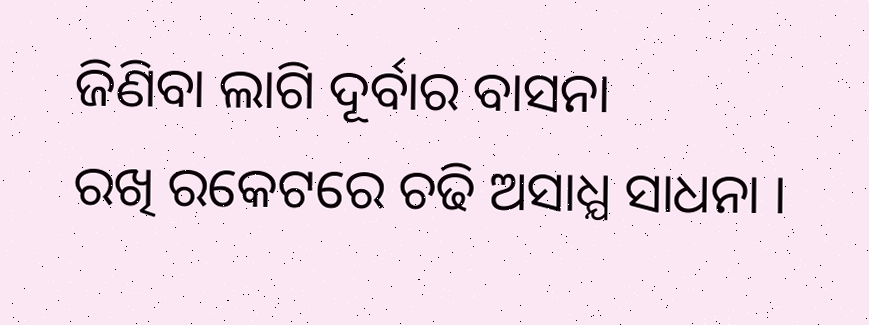ଜିଣିବା ଲାଗି ଦୂର୍ବାର ବାସନା
ରଖି ରକେଟରେ ଚଢି ଅସାଧ୍ଯ ସାଧନା ।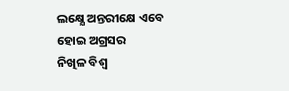ଲକ୍ଷ୍ଯେ ଅନ୍ତରୀକ୍ଷେ ଏବେ ହୋଇ ଅଗ୍ରସର
ନିଖିଳ ବିଶ୍ବ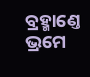ବ୍ରହ୍ମାଣ୍ତେ ଭ୍ରମେ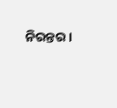ନିରନ୍ତର ।